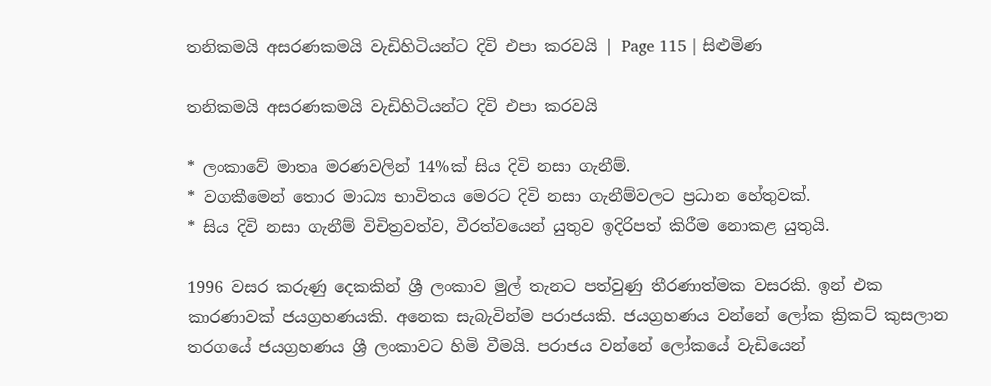තනිකමයි අසරණකමයි වැඩිහිටියන්ට දිවි එපා කරවයි | Page 115 | සිළුමිණ

තනිකමයි අසරණකමයි වැඩිහිටියන්ට දිවි එපා කරවයි

* ලංකාවේ මාතෘ මරණවලින් 14%ක් සිය දිවි නසා ගැනීම්.
* වගකීමෙන් තොර මාධ්‍ය භාවිතය මෙරට දිවි නසා ගැනීම්වලට ප්‍රධාන හේතුවක්.
* සිය දිවි නසා ගැනීම් විචිත්‍රවත්ව, වීරත්වයෙන් යුතුව ඉදිරිපත් කිරීම නොකළ යුතුයි.

1996 වසර කරුණු දෙකකින් ශ්‍රී ලංකාව මුල් තැනට පත්වුණු තීරණාත්මක වසරකි. ඉන් එක කාරණාවක් ජයග්‍රහණයකි. අනෙක සැබැවින්ම පරාජයකි. ජයග්‍රහණය වන්නේ ලෝක ක්‍රිකට් කුසලාන තරගයේ ජයග්‍රහණය ශ්‍රී ලංකාවට හිමි වීමයි. පරාජය වන්නේ ලෝකයේ වැඩියෙන්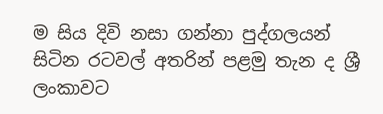ම සිය දිවි නසා ගන්නා පුද්ගලයන් සිටින රටවල් අතරින් පළමු තැන ද ශ්‍රී ලංකාවට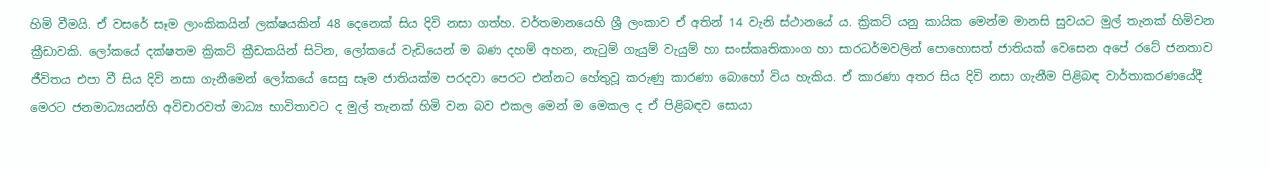හිමි වීමයි. ඒ වසරේ සෑම ලාංකිකයින් ලක්ෂයකින් 48 දෙනෙක් සිය දිවි නසා ගත්හ. වර්තමානයෙහි ශ්‍රී ලංකාව ඒ අතින් 14 වැනි ස්ථානයේ ය. ක්‍රිකට් යනු කායික මෙන්ම මානසි සුවයට මුල් තැනක් හිමිවන ක්‍රීඩාවකි. ලෝකයේ දක්ෂතම ක්‍රිකට් ක්‍රීඩකයින් සිටින, ලෝකයේ වැඩියෙන් ම බණ දහම් අහන, නැටුම් ගැයුම් වැයුම් හා සංස්කෘතිකාංග හා සාරධර්මවලින් පො‍හොසත් ජාතියක් වෙසෙන අපේ රටේ ජනතාව ජීවිතය එපා වී සිය දිවි නසා ගැනීමෙන් ලෝකයේ සෙසු සෑම ජාතියක්ම පරදවා පෙරට එන්නට හේතුවූ කරුණු කාරණා බොහෝ විය හැකිය. ඒ කාරණා අතර සිය දිවි නසා ගැනීම පිළිබඳ වාර්තාකරණයේදී මෙරට ජනමාධ්‍යයන්හි අවිචාරවත් මාධ්‍ය භාවිතාවට ද මුල් තැනක් හිමි වන බව එකල මෙන් ම මෙකල ද ඒ පිළිබඳව සොයා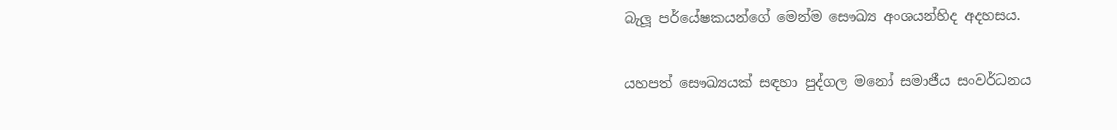බැලූ පර්යේෂකයන්ගේ මෙන්ම සෞඛ්‍ය අංශයන්හිද අදහසය.

යහපත් සෞඛ්‍යයක් සඳහා පුද්ගල මනෝ සමාජීය සංවර්ධනය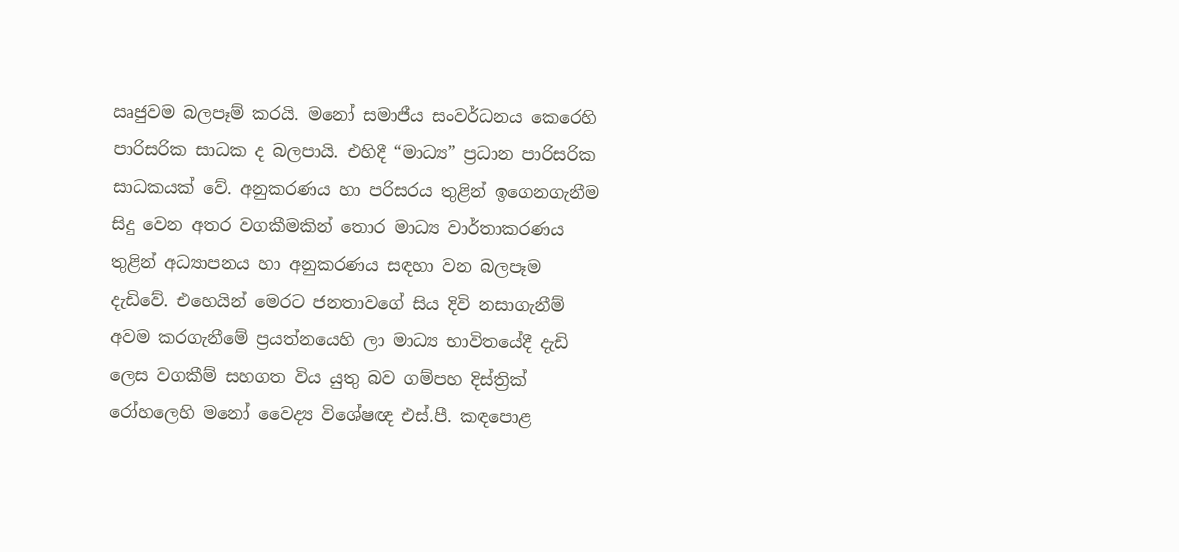ඍජුවම බලපෑම් කරයි. මනෝ සමාජීය සංවර්ධනය කෙරෙහි පාරිසරික සාධක ද බලපායි. එහිදී “මාධ්‍ය” ප්‍රධාන පාරිසරික සාධකයක් වේ. අනුකරණය හා පරිසරය තුළින් ඉගෙනගැනීම සිදු වෙන අතර වගකීමකින් තොර මාධ්‍ය වාර්තාකරණය තුළින් අධ්‍යාපනය හා අනුකරණය සඳහා වන බලපෑම දැඩිවේ. එහෙයින් මෙරට ජනතාවගේ සිය දිවි නසාගැනීම් අවම කරගැනීමේ ප්‍රයත්නයෙහි ලා මාධ්‍ය භාවිතයේදී දැඩි ලෙස වගකීම් සහගත විය යුතු බව ගම්පහ දිස්ත්‍රික් රෝහලෙහි ම‍නෝ වෛද්‍ය විශේෂඥ එස්.පී. කඳපොළ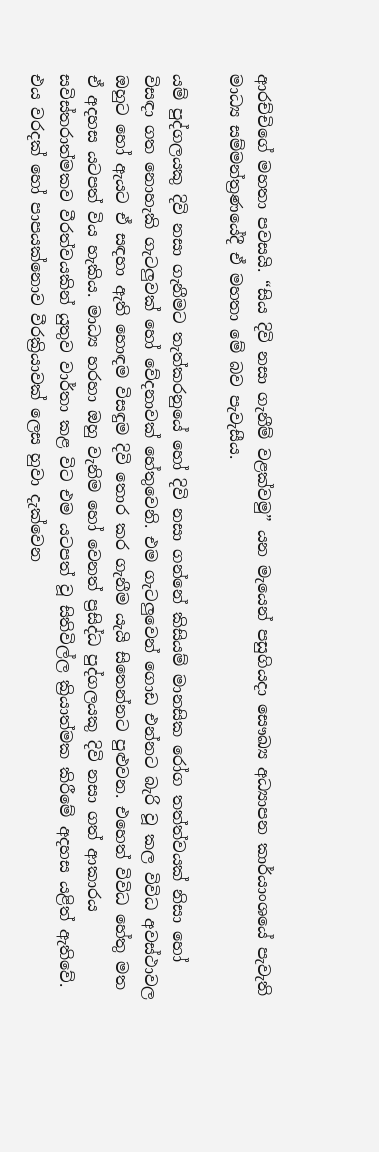ආරච්චිගේ මහතා පවසයි. “සිය දිවි නසා ගැනීම් වළක්වමු” යන මැයෙන් පසුගියදා සෞඛ්‍ය අධ්‍යාපන කාර්යාංශයේ පැවැති මාධ්‍ය සම්මන්ත්‍රණයේදී ඒ මහතා මේ බව පැවැසීය.

යම් පුද්ගලයකු දිවි නසා ගැනීමට තැත්කරනුයේ හෝ දිවි නසා ගන්නේ කිසියම් මානසික රෝග තත්ත්වයක් නිසා හෝ විසඳා ගත නොහැකි ගැටලුවක් හෝ වේදනාවක්‍ හේතුවෙනි. එම ගැටලුවෙන් ගොඩ එන්නට බැරි වූ කල විවිධ අවස්ථාවල ඔහුට හෝ ඇයට ඒ සඳහා ඇති හොඳම විසඳුම දිවි ‍තොර කර ගැනීම යැයි සිතෙන්නට පුළුවන. එහෙත් විවිධ හේතු මත ඒ අදහස යටපත් විය හැකිය. මාධ්‍ය හරහා ඔහු වැනිම හෝ වෙනත් ප්‍රසිද්ධ පුද්ගලයකු දිවි නසා ගත් ආකාරය සවිස්තරාත්මකව වීරත්වයකින් යුතුව වාර්තා කළ විට එම යටපත් වූ සිතිවිල්ල ක්‍රියාත්මක කිරීමේ අදහස යළිත් ඇතිවේ. එය වරදක් හෝ පාපයක්නොව වීරක්‍රියාවක් ලෙස හුවා දැක්වෙන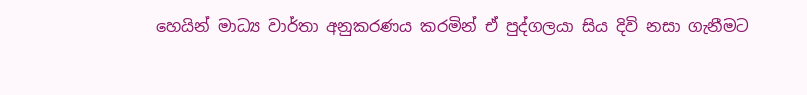හෙයින් මාධ්‍ය වාර්තා අනුකරණය කරමින් ඒ පුද්ගලයා සිය දිවි නසා ගැනීමට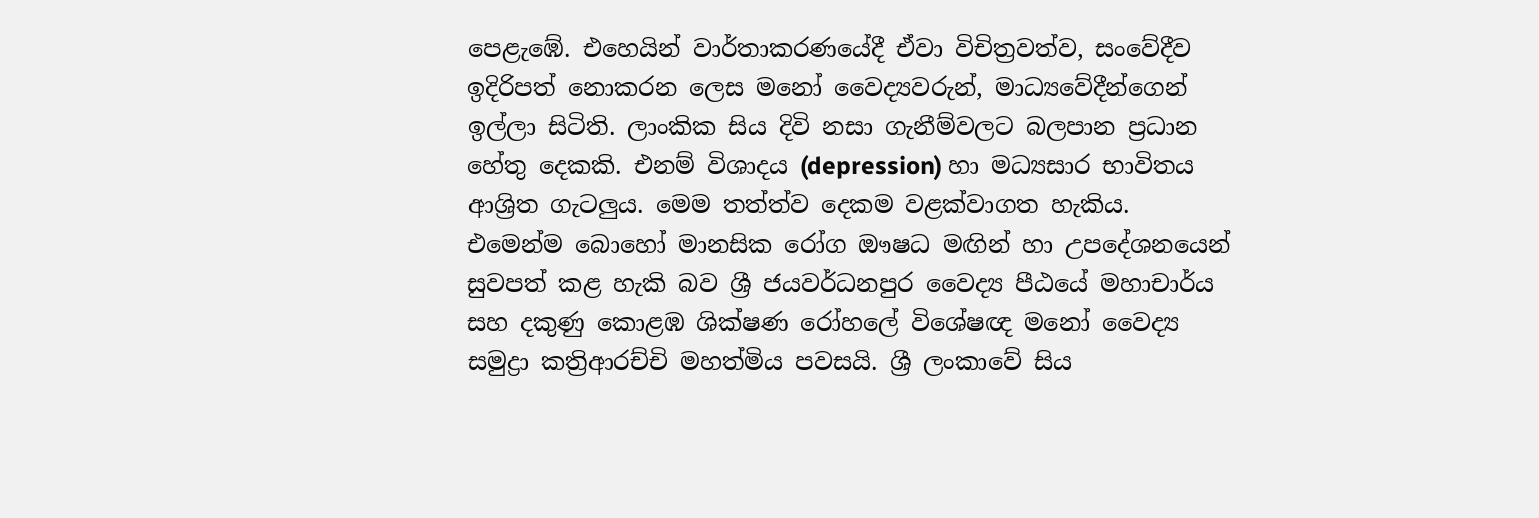පෙළැඹේ. එහෙයින් වාර්තාකරණයේදී ඒවා විචිත්‍රවත්ව, සංවේදීව ඉදිරිපත් නොකරන ලෙස මනෝ වෛද්‍යවරුන්, මාධ්‍යවේදීන්ගෙන් ඉල්ලා සිටිති. ලාංකික සිය දිවි නසා ගැනීම්වලට බලපාන ප්‍රධාන හේතු දෙකකි. එනම් විශාදය (depression) හා මධ්‍යසාර භාවිතය ආශ්‍රිත ගැටලුය. මෙම තත්ත්ව දෙකම වළක්වාගත හැකිය. එමෙන්ම බොහෝ මානසික රෝග ඖෂධ මඟින් හා උපදේශනයෙන් සුවපත් කළ හැකි බව ශ්‍රී ජයවර්ධනපුර වෛද්‍ය පීඨයේ මහාචාර්ය සහ දකුණු කොළඹ ශික්ෂණ රෝහලේ විශේෂඥ මනෝ වෛද්‍ය සමුද්‍රා කත්‍රිආරච්චි මහත්මිය පවසයි. ශ්‍රී ලංකාවේ සිය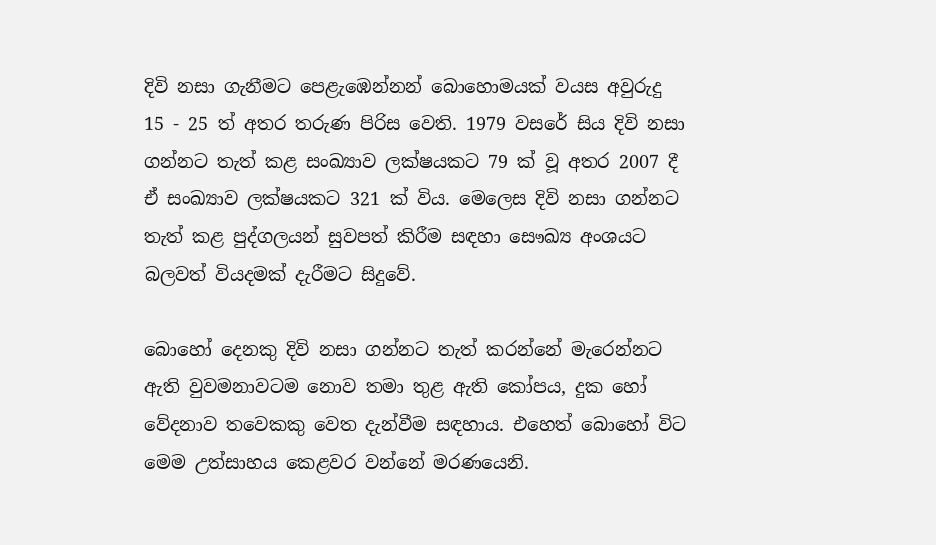දිවි නසා ගැනීමට පෙළැඹෙන්නන් බොහොමයක් වයස අවුරුදු 15 - 25 ත් අතර තරුණ පිරිස වෙති. 1979 වසරේ සිය දිවි නසා ගන්නට තැත් කළ සංඛ්‍යාව ලක්ෂයකට 79 ක් වූ අතර 2007 දී ඒ සංඛ්‍යාව ලක්ෂයකට 321 ක් විය. මෙලෙස දිවි නසා ගන්නට තැත් කළ පුද්ගලයන් සුවපත් කිරීම සඳහා සෞඛ්‍ය අංශයට බලවත් වියදමක් දැරීමට සිදුවේ.

බොහෝ දෙනකු දිවි නසා ගන්නට තැත් කරන්නේ මැරෙන්නට ඇති වුවමනාවටම නොව තමා තුළ ඇති කෝපය, දුක හෝ වේදනාව තවෙකකු වෙත දැන්වීම සඳහාය. එහෙත් බොහෝ විට මෙම උත්සාහය කෙළවර වන්නේ මරණයෙනි.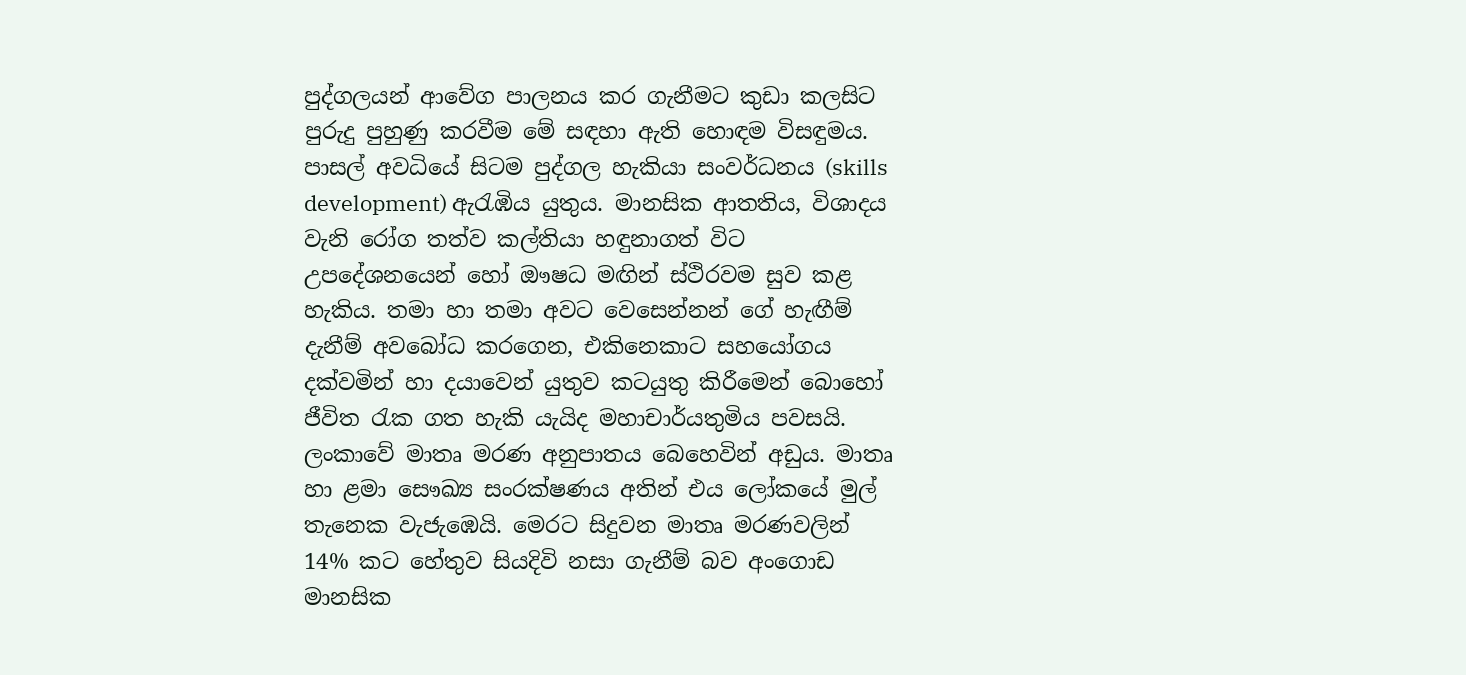පුද්ගලයන් ආවේග පාලනය කර ගැනීමට කුඩා කලසිට පුරුදු පුහුණු කරවීම මේ සඳහා ඇති හොඳම විසඳුමය. පාසල් අවධියේ සිටම පුද්ගල හැකියා සංවර්ධනය (skills development) ඇරැඹිය යුතුය. මානසික ආතතිය, විශාදය වැනි රෝග තත්ව කල්තියා හඳුනාගත් විට උපදේශනයෙන් හෝ ඖෂධ මඟින් ස්ථිරවම සුව කළ හැකිය. තමා හා තමා අවට වෙසෙන්නන් ගේ හැඟීම් දැනීම් අවබෝධ කරගෙන, එකිනෙකාට සහයෝගය දක්වමින් හා දයාවෙන් යුතුව කටයුතු කිරීමෙන් බොහෝ ජීවිත රැක ගත හැකි යැයිද මහාචාර්යතුමිය පවසයි. ලංකාවේ මාතෘ මරණ අනුපාතය බෙහෙවින් අඩුය. මාතෘ හා ළමා සෞඛ්‍ය සංරක්ෂණය අතින් එය ලෝකයේ මුල් තැනෙක වැජැඹෙයි. මෙරට සිදුවන මාතෘ මරණවලින් 14% කට හේතුව සියදිවි නසා ගැනීම් බව අංගොඩ මානසික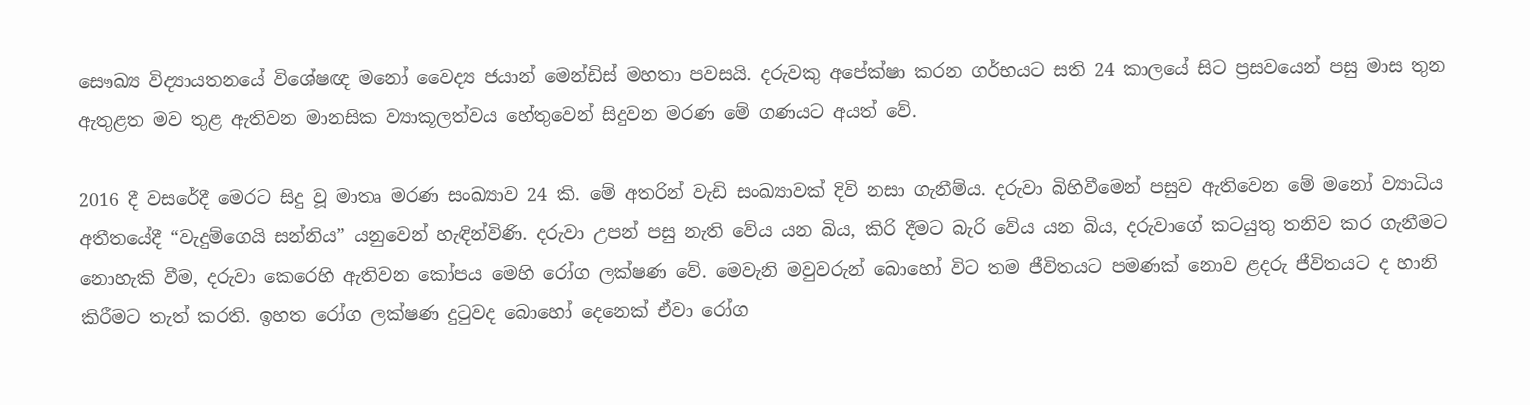සෞඛ්‍ය විද්‍යායතනයේ විශේෂඥ මනෝ වෛද්‍ය ජයාන් මෙන්ඩිස් මහතා පවසයි. දරුවකු අපේක්ෂා කරන ගර්භයට සති 24 කාලයේ සිට ප්‍රසවයෙන් පසු මාස තුන ඇතුළත මව තුළ ඇතිවන මානසික ව්‍යාකූලත්වය හේතුවෙන් සිදුවන මරණ මේ ගණයට අයත් වේ.

2016 දී වසරේදී මෙරට සිදු වූ මාතෘ මරණ සංඛ්‍යාව 24 කි. මේ අතරින් වැඩි සංඛ්‍යාවක් දිවි නසා ගැනීම්ය. දරුවා බිහිවීමෙන් පසුව ඇතිවෙන මේ මනෝ ව්‍යාධිය අතීතයේදී “වැදුම්ගෙයි සන්නිය” යනුවෙන් හැඳින්විණි. දරුවා උපන් පසු නැති වේය යන බිය, කිරි දීමට බැරි වේය යන බිය, දරුවාගේ කටයුතු තනිව කර ගැනීමට නොහැකි වීම, දරුවා කෙරෙහි ඇතිවන කෝපය මෙහි රෝග ලක්ෂණ වේ. මෙවැනි මවුවරුන් බොහෝ විට තම ජීවිතයට පමණක් නොව ළදරු ජීවිතයට ද හානි කිරීමට තැත් කරති. ඉහත රෝග ලක්ෂණ දුටුවද බොහෝ දෙනෙක් ඒවා රෝග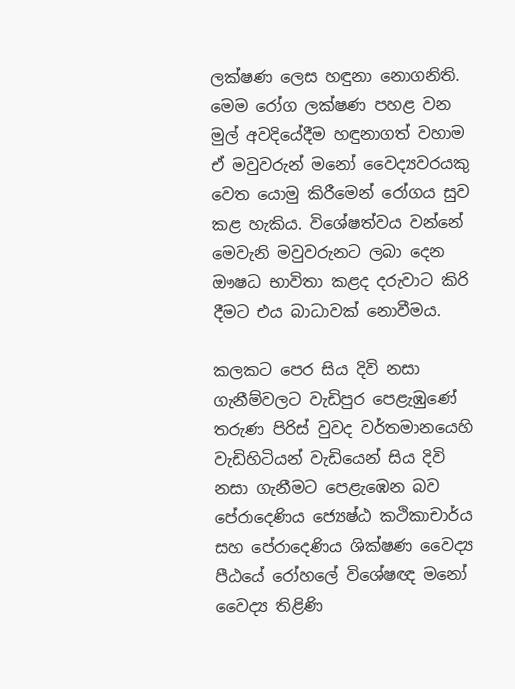ලක්ෂණ ලෙස හඳුනා නොගනිති. මෙම රෝග ලක්ෂණ පහළ වන මුල් අවදියේදීම හඳුනාගත් වහාම ඒ මවුවරුන් මනෝ වෛද්‍යවරයකු වෙත යොමු කිරීමෙන් රෝගය සුව කළ හැකිය. විශේෂත්වය වන්නේ මෙවැනි මවුවරුනට ලබා දෙන ඖෂධ භාවිතා කළද දරුවාට කිරි දීමට එය බාධාවක් නොවීමය.

කලකට පෙර සිය දිවි නසා ගැනීම්වලට වැඩිපුර පෙළැඹුණේ තරුණ පිරිස් වුවද වර්තමානයෙහි වැඩිහිටියන් වැඩියෙන් සිය දිවි නසා ගැනීමට පෙළැඹෙන බව පේරාදෙණිය ජ්‍යෙෂ්ඨ කථිකාචාර්ය සහ පේරාදෙණිය ශික්ෂණ වෛද්‍ය පීඨයේ රෝහලේ විශේෂඥ මනෝ වෛද්‍ය තිළිණි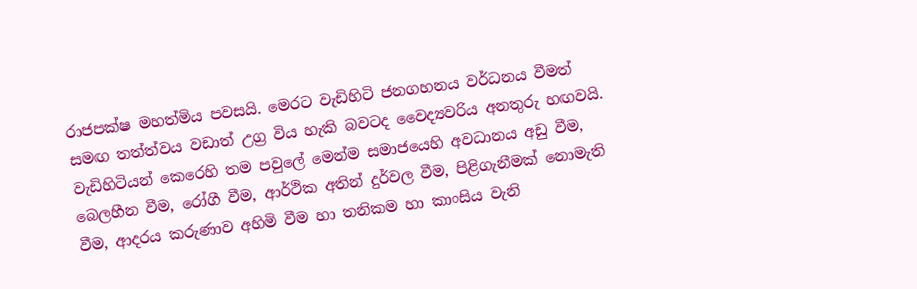රාජපක්ෂ මහත්මිය පවසයි. මෙරට වැඩිහිටි ජනගහනය වර්ධනය වීමත් සමඟ තත්ත්වය වඩාත් උග්‍ර විය හැකි බවටද වෛද්‍යවරිය අනතුරු හඟවයි. වැඩිහිටියන් කෙරෙහි තම පවුලේ මෙන්ම සමාජයෙහි අවධානය අඩු වීම, බෙලහීන වීම, රෝගී වීම, ආර්ථික අතින් දුර්වල වීම, පිළිගැනීමක් නොමැති වීම, ආදරය කරුණාව අහිමි වීම හා තනිකම හා කාංසිය වැනි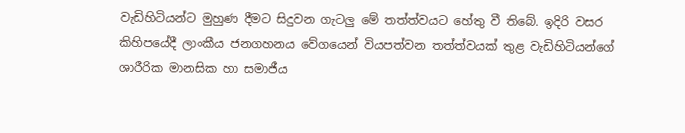වැඩිහිටියන්ට මුහුණ දීමට සිදුවන ගැටලු මේ තත්ත්වයට හේතු වී තිබේ. ඉදිරි වසර කිහිපයේදී ලාංකීය ජනගහනය වේගයෙන් වියපත්වන තත්ත්වයක් තුළ වැඩිහිටියන්ගේ ශාරීරික මානසික හා සමාජීය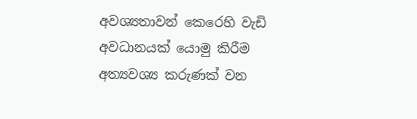අවශ්‍යතාවන් කෙරෙහි වැඩි අවධානයක් යොමු කිරීම අත්‍යවශ්‍ය කරුණක් වන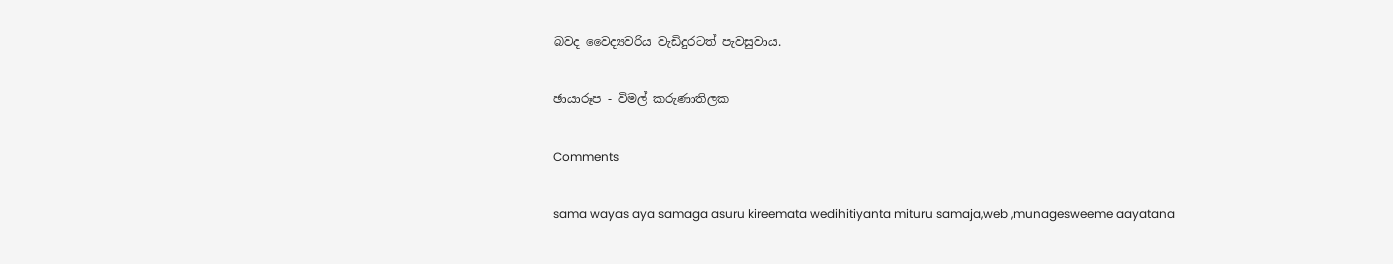බවද වෛද්‍යවරිය වැඩිදුරටත් පැවසුවාය.

ඡායාරූප - විමල් කරුණාතිලක

Comments

sama wayas aya samaga asuru kireemata wedihitiyanta mituru samaja,web ,munagesweeme aayatana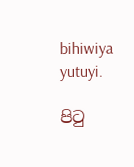bihiwiya yutuyi.

පිටු